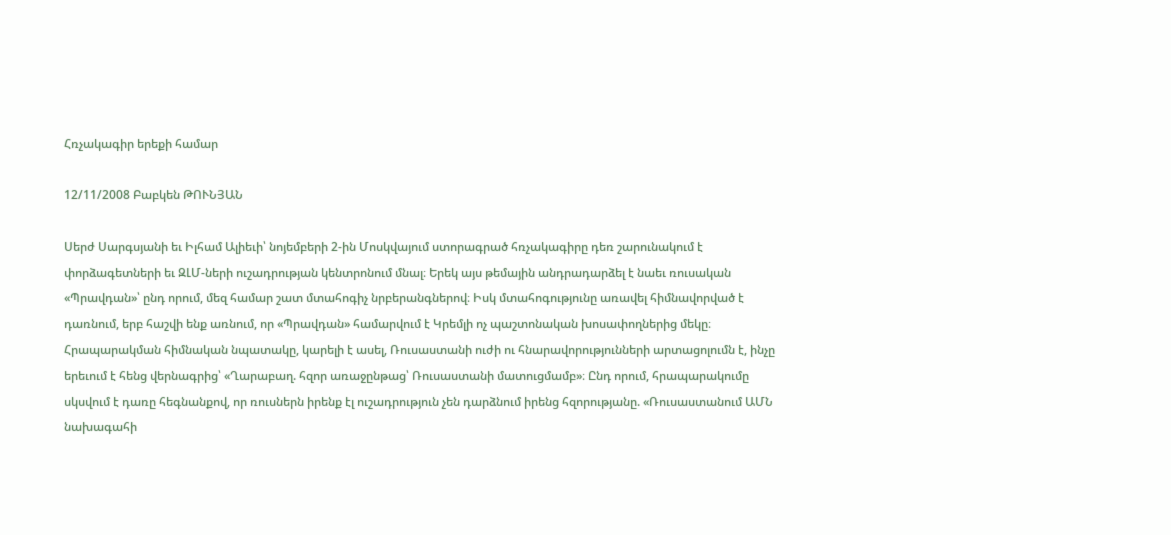Հռչակագիր երեքի համար

12/11/2008 Բաբկեն ԹՈՒՆՅԱՆ

Սերժ Սարգսյանի եւ Իլհամ Ալիեւի՝ նոյեմբերի 2-ին Մոսկվայում ստորագրած հռչակագիրը դեռ շարունակում է փորձագետների եւ ԶԼՄ-ների ուշադրության կենտրոնում մնալ։ Երեկ այս թեմային անդրադարձել է նաեւ ռուսական «Պրավդան»՝ ընդ որում, մեզ համար շատ մտահոգիչ նրբերանգներով։ Իսկ մտահոգությունը առավել հիմնավորված է դառնում, երբ հաշվի ենք առնում, որ «Պրավդան» համարվում է Կրեմլի ոչ պաշտոնական խոսափողներից մեկը։ Հրապարակման հիմնական նպատակը, կարելի է ասել, Ռուսաստանի ուժի ու հնարավորությունների արտացոլումն է, ինչը երեւում է հենց վերնագրից՝ «Ղարաբաղ. հզոր առաջընթաց՝ Ռուսաստանի մատուցմամբ»։ Ընդ որում, հրապարակումը սկսվում է դառը հեգնանքով, որ ռուսներն իրենք էլ ուշադրություն չեն դարձնում իրենց հզորությանը. «Ռուսաստանում ԱՄՆ նախագահի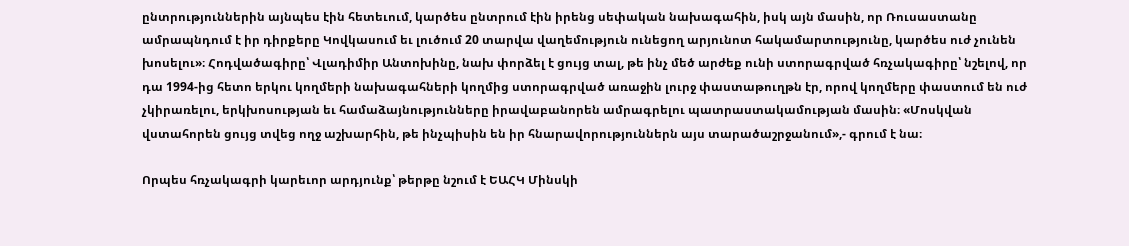ընտրություններին այնպես էին հետեւում, կարծես ընտրում էին իրենց սեփական նախագահին, իսկ այն մասին, որ Ռուսաստանը ամրապնդում է իր դիրքերը Կովկասում եւ լուծում 20 տարվա վաղեմություն ունեցող արյունոտ հակամարտությունը, կարծես ուժ չունեն խոսելու»։ Հոդվածագիրը՝ Վլադիմիր Անտոխինը, նախ փորձել է ցույց տալ, թե ինչ մեծ արժեք ունի ստորագրված հռչակագիրը՝ նշելով, որ դա 1994-ից հետո երկու կողմերի նախագահների կողմից ստորագրված առաջին լուրջ փաստաթուղթն էր, որով կողմերը փաստում են ուժ չկիրառելու, երկխոսության եւ համաձայնությունները իրավաբանորեն ամրագրելու պատրաստակամության մասին։ «Մոսկվան վստահորեն ցույց տվեց ողջ աշխարհին, թե ինչպիսին են իր հնարավորություններն այս տարածաշրջանում»,- գրում է նա։

Որպես հռչակագրի կարեւոր արդյունք՝ թերթը նշում է ԵԱՀԿ Մինսկի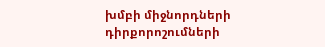խմբի միջնորդների դիրքորոշումների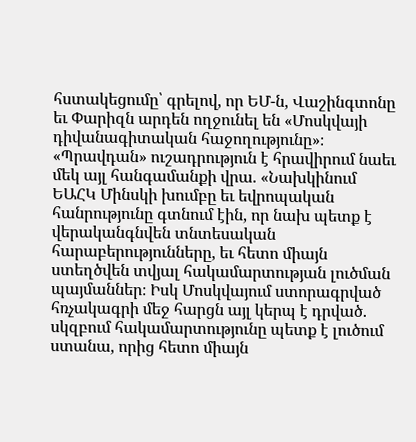հստակեցումը՝ գրելով, որ ԵՄ-ն, Վաշինգտոնը եւ Փարիզն արդեն ողջունել են «Մոսկվայի դիվանագիտական հաջողությունը»։ «Պրավդան» ուշադրություն է հրավիրում նաեւ մեկ այլ հանգամանքի վրա. «Նախկինում ԵԱՀԿ Մինսկի խումբը եւ եվրոպական հանրությունը գտնում էին, որ նախ պետք է վերականգնվեն տնտեսական հարաբերությունները, եւ հետո միայն ստեղծվեն տվյալ հակամարտության լուծման պայմաններ։ Իսկ Մոսկվայում ստորագրված հռչակագրի մեջ հարցն այլ կերպ է դրված. սկզբում հակամարտությունը պետք է լուծում ստանա, որից հետո միայն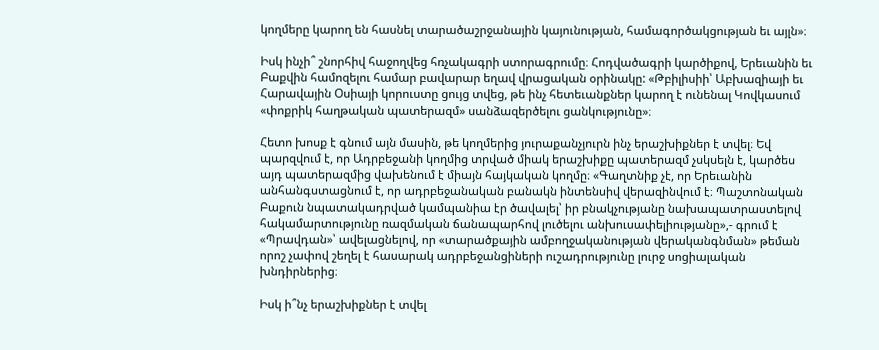կողմերը կարող են հասնել տարածաշրջանային կայունության, համագործակցության եւ այլն»։

Իսկ ինչի՞ շնորհիվ հաջողվեց հռչակագրի ստորագրումը։ Հոդվածագրի կարծիքով, Երեւանին եւ Բաքվին համոզելու համար բավարար եղավ վրացական օրինակը: «Թբիլիսիի՝ Աբխազիայի եւ Հարավային Օսիայի կորուստը ցույց տվեց, թե ինչ հետեւանքներ կարող է ունենալ Կովկասում «փոքրիկ հաղթական պատերազմ» սանձազերծելու ցանկությունը»։

Հետո խոսք է գնում այն մասին, թե կողմերից յուրաքանչյուրն ինչ երաշխիքներ է տվել։ Եվ պարզվում է, որ Ադրբեջանի կողմից տրված միակ երաշխիքը պատերազմ չսկսելն է, կարծես այդ պատերազմից վախենում է միայն հայկական կողմը։ «Գաղտնիք չէ, որ Երեւանին անհանգստացնում է, որ ադրբեջանական բանակն ինտենսիվ վերազինվում է։ Պաշտոնական Բաքուն նպատակադրված կամպանիա էր ծավալել՝ իր բնակչությանը նախապատրաստելով հակամարտությունը ռազմական ճանապարհով լուծելու անխուսափելիությանը»,- գրում է «Պրավդան»՝ ավելացնելով, որ «տարածքային ամբողջականության վերականգնման» թեման որոշ չափով շեղել է հասարակ ադրբեջանցիների ուշադրությունը լուրջ սոցիալական խնդիրներից։

Իսկ ի՞նչ երաշխիքներ է տվել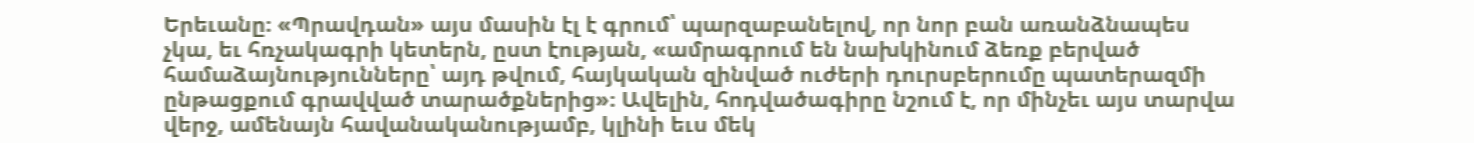Երեւանը։ «Պրավդան» այս մասին էլ է գրում՝ պարզաբանելով, որ նոր բան առանձնապես չկա, եւ հռչակագրի կետերն, ըստ էության, «ամրագրում են նախկինում ձեռք բերված համաձայնությունները՝ այդ թվում, հայկական զինված ուժերի դուրսբերումը պատերազմի ընթացքում գրավված տարածքներից»։ Ավելին, հոդվածագիրը նշում է, որ մինչեւ այս տարվա վերջ, ամենայն հավանականությամբ, կլինի եւս մեկ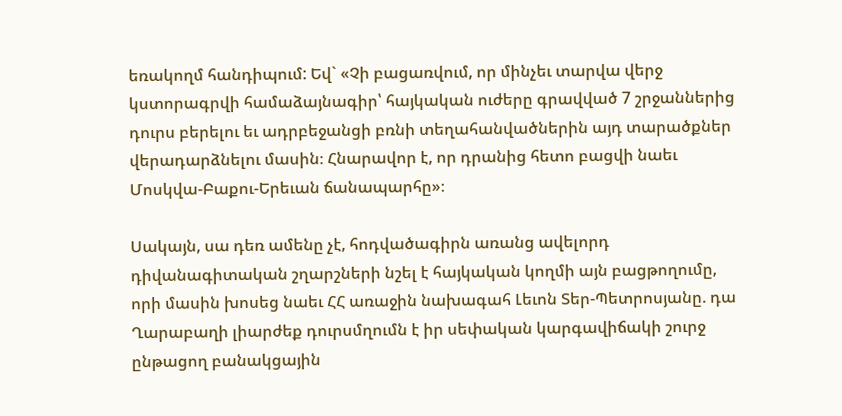եռակողմ հանդիպում: Եվ` «Չի բացառվում, որ մինչեւ տարվա վերջ կստորագրվի համաձայնագիր՝ հայկական ուժերը գրավված 7 շրջաններից դուրս բերելու եւ ադրբեջանցի բռնի տեղահանվածներին այդ տարածքներ վերադարձնելու մասին։ Հնարավոր է, որ դրանից հետո բացվի նաեւ Մոսկվա-Բաքու-Երեւան ճանապարհը»։

Սակայն, սա դեռ ամենը չէ, հոդվածագիրն առանց ավելորդ դիվանագիտական շղարշների նշել է հայկական կողմի այն բացթողումը, որի մասին խոսեց նաեւ ՀՀ առաջին նախագահ Լեւոն Տեր-Պետրոսյանը. դա Ղարաբաղի լիարժեք դուրսմղումն է իր սեփական կարգավիճակի շուրջ ընթացող բանակցային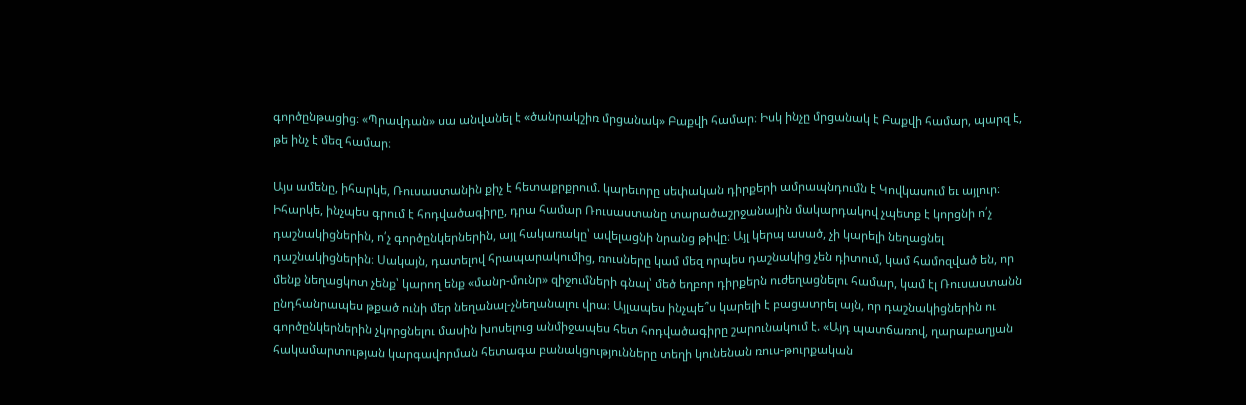գործընթացից։ «Պրավդան» սա անվանել է «ծանրակշիռ մրցանակ» Բաքվի համար։ Իսկ ինչը մրցանակ է Բաքվի համար, պարզ է, թե ինչ է մեզ համար։

Այս ամենը, իհարկե, Ռուսաստանին քիչ է հետաքրքրում. կարեւորը սեփական դիրքերի ամրապնդումն է Կովկասում եւ այլուր։ Իհարկե, ինչպես գրում է հոդվածագիրը, դրա համար Ռուսաստանը տարածաշրջանային մակարդակով չպետք է կորցնի ո՛չ դաշնակիցներին, ո՛չ գործընկերներին, այլ հակառակը՝ ավելացնի նրանց թիվը։ Այլ կերպ ասած, չի կարելի նեղացնել դաշնակիցներին։ Սակայն, դատելով հրապարակումից, ռուսները կամ մեզ որպես դաշնակից չեն դիտում, կամ համոզված են, որ մենք նեղացկոտ չենք՝ կարող ենք «մանր-մունր» զիջումների գնալ՝ մեծ եղբոր դիրքերն ուժեղացնելու համար, կամ էլ Ռուսաստանն ընդհանրապես թքած ունի մեր նեղանալ-չնեղանալու վրա։ Այլապես ինչպե՞ս կարելի է բացատրել այն, որ դաշնակիցներին ու գործընկերներին չկորցնելու մասին խոսելուց անմիջապես հետ հոդվածագիրը շարունակում է. «Այդ պատճառով, ղարաբաղյան հակամարտության կարգավորման հետագա բանակցությունները տեղի կունենան ռուս-թուրքական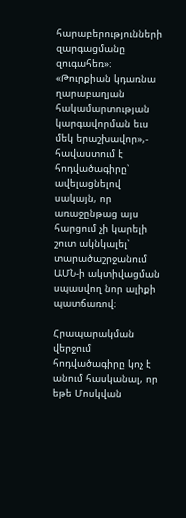հարաբերությունների զարգացմանը զուգահեռ»։ «Թուրքիան կդառնա ղարաբաղյան հակամարտության կարգավորման եւս մեկ երաշխավոր»,- հավաստում է հոդվածագիրը՝ ավելացնելով սակայն, որ առաջընթաց այս հարցում չի կարելի շուտ ակնկալել՝ տարածաշրջանում ԱՄՆ-ի ակտիվացման սպասվող նոր ալիքի պատճառով։

Հրապարակման վերջում հոդվածագիրը կոչ է անում հասկանալ, որ եթե Մոսկվան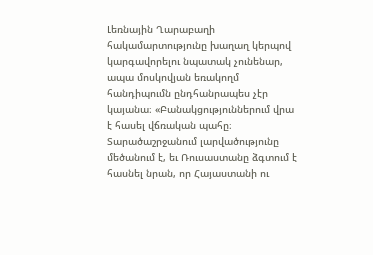Լեռնային Ղարաբաղի հակամարտությունը խաղաղ կերպով կարգավորելու նպատակ չունենար, ապա մոսկովյան եռակողմ հանդիպումն ընդհանրապես չէր կայանա։ «Բանակցություններում վրա է հասել վճռական պահը։ Տարածաշրջանում լարվածությունը մեծանում է, եւ Ռուսաստանը ձգտում է հասնել նրան, որ Հայաստանի ու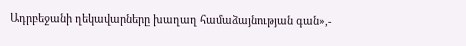Ադրբեջանի ղեկավարները խաղաղ համաձայնության գան»,-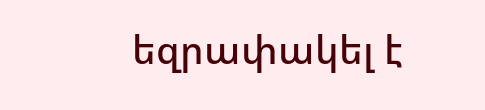եզրափակել է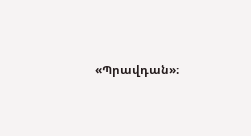«Պրավդան»։